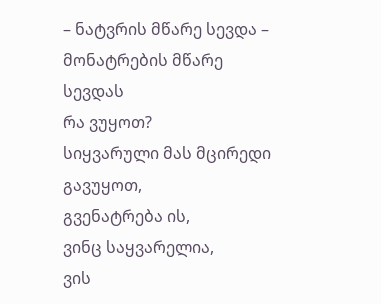– ნატვრის მწარე სევდა –
მონატრების მწარე სევდას
რა ვუყოთ?
სიყვარული მას მცირედი
გავუყოთ,
გვენატრება ის,
ვინც საყვარელია,
ვის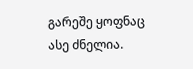გარეშე ყოფნაც
ასე ძნელია.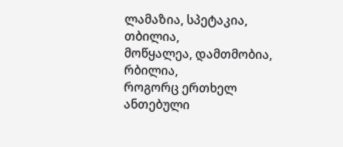ლამაზია, სპეტაკია, თბილია,
მოწყალეა, დამთმობია, რბილია,
როგორც ერთხელ ანთებული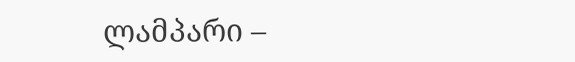ლამპარი –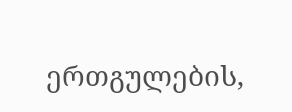ერთგულების,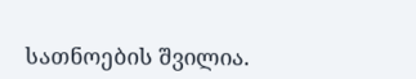სათნოების შვილია.